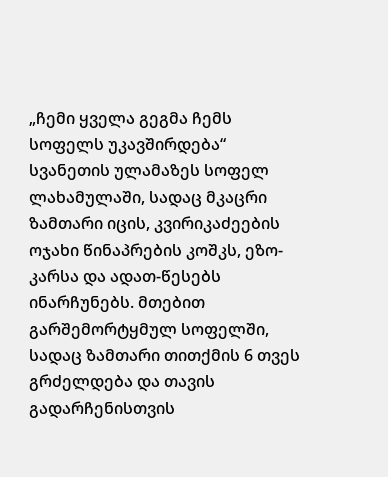„ჩემი ყველა გეგმა ჩემს სოფელს უკავშირდება“
სვანეთის ულამაზეს სოფელ ლახამულაში, სადაც მკაცრი ზამთარი იცის, კვირიკაძეების ოჯახი წინაპრების კოშკს, ეზო-კარსა და ადათ-წესებს ინარჩუნებს. მთებით გარშემორტყმულ სოფელში, სადაც ზამთარი თითქმის 6 თვეს გრძელდება და თავის გადარჩენისთვის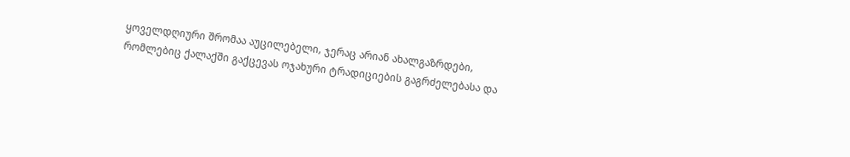ყოველდღიური შრომაა აუცილებელი, ჯერაც არიან ახალგაზრდები, რომლებიც ქალაქში გაქცევას ოჯახური ტრადიციების გაგრძელებასა და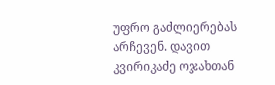უფრო გაძლიერებას არჩევენ. დავით კვირიკაძე ოჯახთან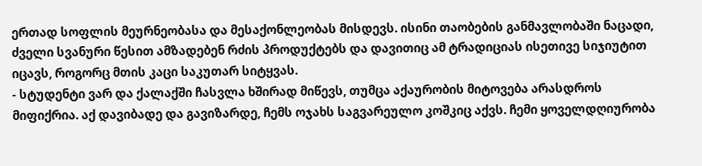ერთად სოფლის მეურნეობასა და მესაქონლეობას მისდევს. ისინი თაობების განმავლობაში ნაცადი, ძველი სვანური წესით ამზადებენ რძის პროდუქტებს და დავითიც ამ ტრადიციას ისეთივე სიჯიუტით იცავს, როგორც მთის კაცი საკუთარ სიტყვას.
- სტუდენტი ვარ და ქალაქში ჩასვლა ხშირად მიწევს, თუმცა აქაურობის მიტოვება არასდროს მიფიქრია. აქ დავიბადე და გავიზარდე, ჩემს ოჯახს საგვარეულო კოშკიც აქვს. ჩემი ყოველდღიურობა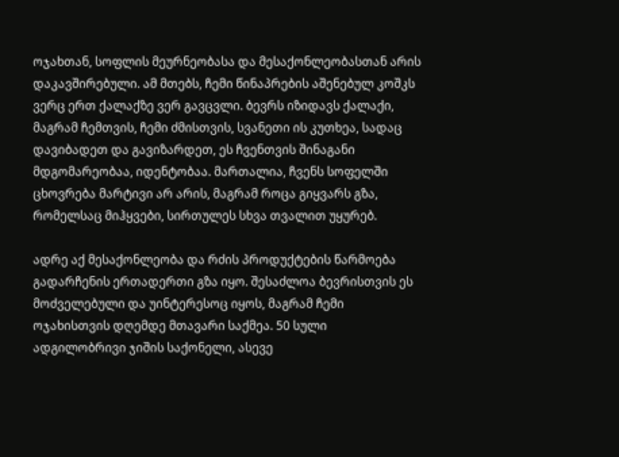ოჯახთან, სოფლის მეურნეობასა და მესაქონლეობასთან არის დაკავშირებული. ამ მთებს, ჩემი წინაპრების აშენებულ კოშკს ვერც ერთ ქალაქზე ვერ გავცვლი. ბევრს იზიდავს ქალაქი, მაგრამ ჩემთვის, ჩემი ძმისთვის, სვანეთი ის კუთხეა, სადაც დავიბადეთ და გავიზარდეთ, ეს ჩვენთვის შინაგანი მდგომარეობაა, იდენტობაა. მართალია, ჩვენს სოფელში ცხოვრება მარტივი არ არის, მაგრამ როცა გიყვარს გზა, რომელსაც მიჰყვები, სირთულეს სხვა თვალით უყურებ.

ადრე აქ მესაქონლეობა და რძის პროდუქტების წარმოება გადარჩენის ერთადერთი გზა იყო. შესაძლოა ბევრისთვის ეს მოძველებული და უინტერესოც იყოს, მაგრამ ჩემი ოჯახისთვის დღემდე მთავარი საქმეა. 50 სული ადგილობრივი ჯიშის საქონელი, ასევე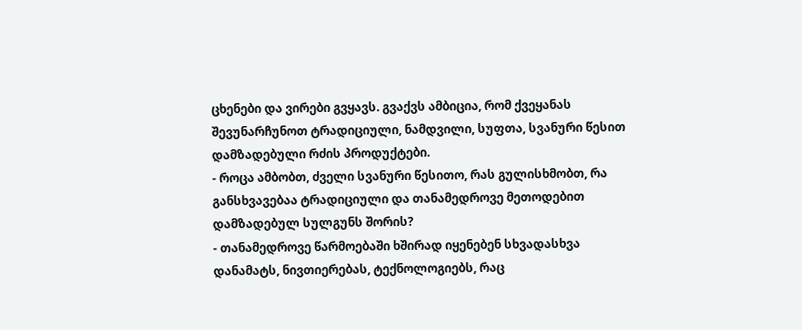ცხენები და ვირები გვყავს. გვაქვს ამბიცია, რომ ქვეყანას შევუნარჩუნოთ ტრადიციული, ნამდვილი, სუფთა, სვანური წესით დამზადებული რძის პროდუქტები.
- როცა ამბობთ, ძველი სვანური წესითო, რას გულისხმობთ, რა განსხვავებაა ტრადიციული და თანამედროვე მეთოდებით დამზადებულ სულგუნს შორის?
- თანამედროვე წარმოებაში ხშირად იყენებენ სხვადასხვა დანამატს, ნივთიერებას, ტექნოლოგიებს, რაც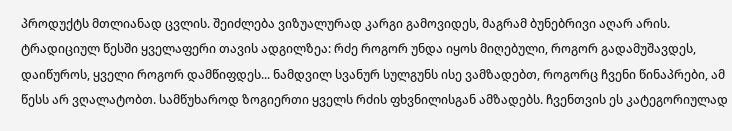პროდუქტს მთლიანად ცვლის. შეიძლება ვიზუალურად კარგი გამოვიდეს, მაგრამ ბუნებრივი აღარ არის. ტრადიციულ წესში ყველაფერი თავის ადგილზეა: რძე როგორ უნდა იყოს მიღებული, როგორ გადამუშავდეს, დაიწუროს, ყველი როგორ დამწიფდეს... ნამდვილ სვანურ სულგუნს ისე ვამზადებთ, როგორც ჩვენი წინაპრები, ამ წესს არ ვღალატობთ. სამწუხაროდ ზოგიერთი ყველს რძის ფხვნილისგან ამზადებს. ჩვენთვის ეს კატეგორიულად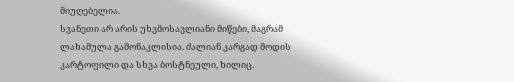მიუღებელია.
სვანეთი არ არის უხვმოსავლიანი მიწები, მაგრამ ლახამულა გამონაკლისია. ძალიან კარგად მოდის კარტოფილი და სხვა ბოსტნეული, ხილიც.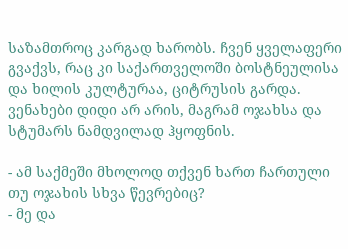საზამთროც კარგად ხარობს. ჩვენ ყველაფერი გვაქვს, რაც კი საქართველოში ბოსტნეულისა და ხილის კულტურაა, ციტრუსის გარდა. ვენახები დიდი არ არის, მაგრამ ოჯახსა და სტუმარს ნამდვილად ჰყოფნის.

- ამ საქმეში მხოლოდ თქვენ ხართ ჩართული თუ ოჯახის სხვა წევრებიც?
- მე და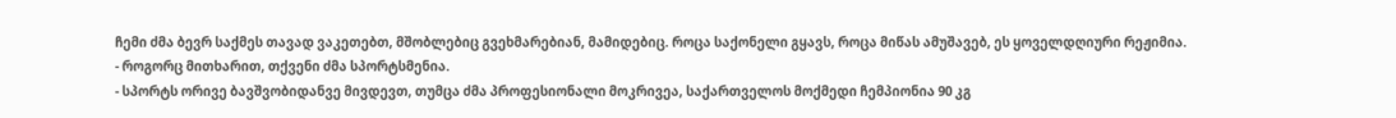ჩემი ძმა ბევრ საქმეს თავად ვაკეთებთ, მშობლებიც გვეხმარებიან, მამიდებიც. როცა საქონელი გყავს, როცა მიწას ამუშავებ, ეს ყოველდღიური რეჟიმია.
- როგორც მითხარით, თქვენი ძმა სპორტსმენია.
- სპორტს ორივე ბავშვობიდანვე მივდევთ, თუმცა ძმა პროფესიონალი მოკრივეა, საქართველოს მოქმედი ჩემპიონია 90 კგ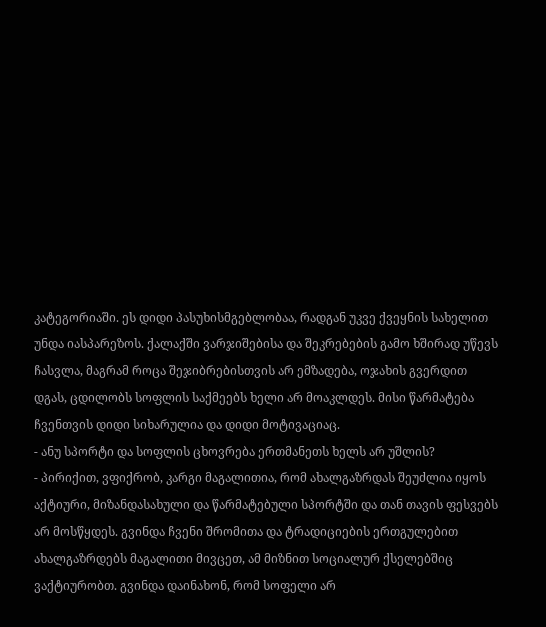კატეგორიაში. ეს დიდი პასუხისმგებლობაა, რადგან უკვე ქვეყნის სახელით უნდა იასპარეზოს. ქალაქში ვარჯიშებისა და შეკრებების გამო ხშირად უწევს ჩასვლა, მაგრამ როცა შეჯიბრებისთვის არ ემზადება, ოჯახის გვერდით დგას, ცდილობს სოფლის საქმეებს ხელი არ მოაკლდეს. მისი წარმატება ჩვენთვის დიდი სიხარულია და დიდი მოტივაციაც.
- ანუ სპორტი და სოფლის ცხოვრება ერთმანეთს ხელს არ უშლის?
- პირიქით, ვფიქრობ, კარგი მაგალითია, რომ ახალგაზრდას შეუძლია იყოს აქტიური, მიზანდასახული და წარმატებული სპორტში და თან თავის ფესვებს არ მოსწყდეს. გვინდა ჩვენი შრომითა და ტრადიციების ერთგულებით ახალგაზრდებს მაგალითი მივცეთ, ამ მიზნით სოციალურ ქსელებშიც ვაქტიურობთ. გვინდა დაინახონ, რომ სოფელი არ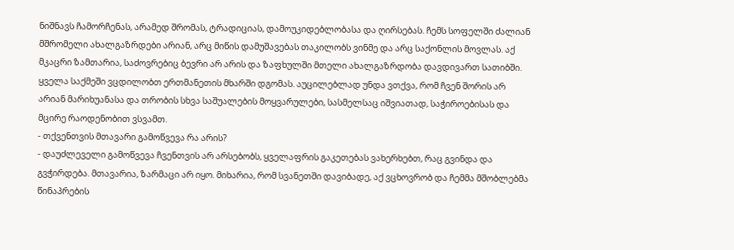ნიშნავს ჩამორჩენას, არამედ შრომას, ტრადიციას, დამოუკიდებლობასა და ღირსებას. ჩემს სოფელში ძალიან მშრომელი ახალგაზრდები არიან, არც მიწის დამუშავებას თაკილობს ვინმე და არც საქონლის მოვლას. აქ მკაცრი ზამთარია, საძოვრებიც ბევრი არ არის და ზაფხულში მთელი ახალგაზრდობა დავდივართ სათიბში. ყველა საქმეში ვცდილობთ ერთმანეთის მხარში დგომას. აუცილებლად უნდა ვთქვა, რომ ჩვენ შორის არ არიან მარიხუანასა და თრობის სხვა საშუალების მოყვარულები, სასმელსაც იშვიათად, საჭიროებისას და მცირე რაოდენობით ვსვამთ.
- თქვენთვის მთავარი გამოწვევა რა არის?
- დაუძლეველი გამოწვევა ჩვენთვის არ არსებობს, ყველაფრის გაკეთებას ვახერხებთ, რაც გვინდა და გვჭირდება. მთავარია, ზარმაცი არ იყო. მიხარია, რომ სვანეთში დავიბადე, აქ ვცხოვრობ და ჩემმა მშობლებმა წინაპრების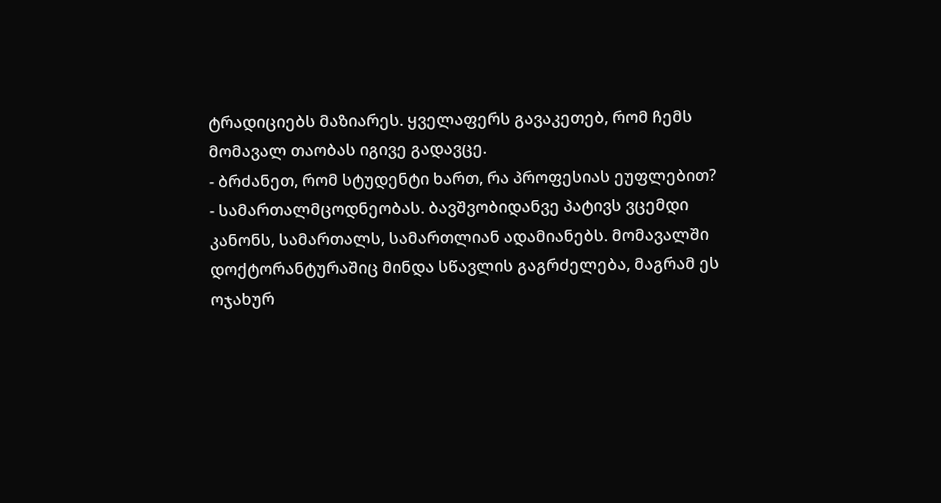ტრადიციებს მაზიარეს. ყველაფერს გავაკეთებ, რომ ჩემს მომავალ თაობას იგივე გადავცე.
- ბრძანეთ, რომ სტუდენტი ხართ, რა პროფესიას ეუფლებით?
- სამართალმცოდნეობას. ბავშვობიდანვე პატივს ვცემდი კანონს, სამართალს, სამართლიან ადამიანებს. მომავალში დოქტორანტურაშიც მინდა სწავლის გაგრძელება, მაგრამ ეს ოჯახურ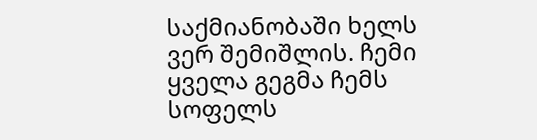საქმიანობაში ხელს ვერ შემიშლის. ჩემი ყველა გეგმა ჩემს სოფელს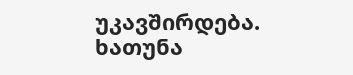უკავშირდება.
ხათუნა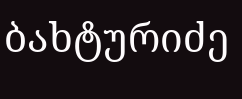ბახტურიძე